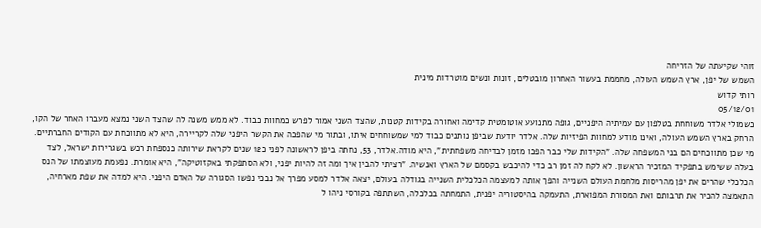זוהי שקיעתה של הזריחה
השמש של יפן, ארץ השמש העולה, מחממת בעשור האחרון מובטלים, זונות ונשים מוטרדות מינית
רותי קדוש
05/12/01
כשמולי אלדר משוחחת בטלפון עם עמיתיה היפניים, גופה מתנועע אוטומטית קדימה ואחורה בקידות קטנות, שהצד השני אמור לפרש כמחוות כבוד. לא ממש משנה לה שהצד השני נמצא מעברו האחר של הקו, הרחק בארץ השמש העולה, ואינו מודע למחוות הפיזיות שלה. אלדר יודעת שביפן נותנים כבוד למי שמשוחחים איתו, ובתור מי שהפכה את הקשר היפני שלה לקריירה, היא לא מתווכחת עם הקודים החברתיים. מי שכן מתווכחים הם בני המשפחה שלה. "הקידות שלי כבר הפכו מזמן לבדיחה משפחתית", היא מודה.אלדר, 53, נחתה ביפן לראשונה לפני כ12 שנים לקראת שירותה כנספחת רכש בשגרירות ישראל, לצד בעלה ששימש בתפקיד המזכיר הראשון. לא לקח לה זמן רב כדי להיכבש בקסמם של הארץ ואנשיה. "רציתי להבין איך ומה זה להיות יפני, ולא הסתפקתי באקזוטיקה", היא אומרת. נפעמת מעוצמתו של הנס הכלכלי שהרים את יפן מהריסות מלחמת העולם השנייה והפך אותה למעצמה הכלכלית השנייה בגודלה בעולם, יצאה אלדר למסע מפרך אל נבכי נפשו הסגורה של האדם היפני. היא למדה את שפת מארחיה, התאמצה להכיר את תרבותם ואת המסורת המפוארת, התעמקה בהיסטוריה יפנית, התמחתה בכלכלה, השתתפה בקורסי ניהו ל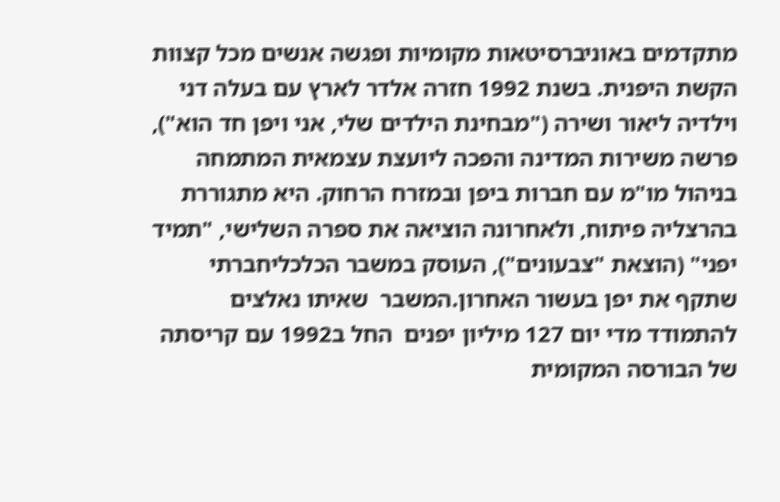מתקדמים באוניברסיטאות מקומיות ופגשה אנשים מכל קצוות הקשת היפנית. בשנת 1992 חזרה אלדר לארץ עם בעלה דני וילדיה ליאור ושירה ("מבחינת הילדים שלי, אני ויפן חד הוא"), פרשה משירות המדינה והפכה ליועצת עצמאית המתמחה בניהול מו"מ עם חברות ביפן ובמזרח הרחוק. היא מתגוררת בהרצליה פיתוח, ולאחרונה הוציאה את ספרה השלישי, "תמיד יפני" (הוצאת "צבעונים"), העוסק במשבר הכלכליחברתי שתקף את יפן בעשור האחרון.המשבר  שאיתו נאלצים להתמודד מדי יום 127 מיליון יפנים  החל ב1992 עם קריסתה של הבורסה המקומית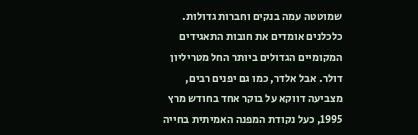שמוטטה עמה בנקים וחברות גדולות. כלכלנים אומדים את חובות התאגידים המקומיים הגדולים ביותר החל מטריליון דולר. אבל אלדר, כמו גם יפנים רבים, מצביעה דווקא על בוקר אחד בחודש מרץ 1995, כעל נקודת המפנה האמיתית בחייה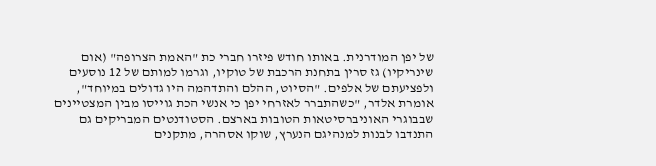של יפן המודרנית. באותו חודש פיזרו חברי כת "האמת הצרופה" (אום שינריקיו) גז סרין בתחנת הרכבת של טוקיו, וגרמו למותם של 12 נוסעים ולפציעתם של אלפים. "הסיוט, ההלם והתדהמה היו גדולים במיוחד", אומרת אלדר, "כשהתברר לאזרחי יפן כי אנשי הכת גוייסו מבין המצטיינים שבבוגרי האוניברסיטאות הטובות בארצם. הסטודנטים המבריקים גם התנדבו לבנות למנהיגם הנערץ, שוקו אסהרה, מתקנים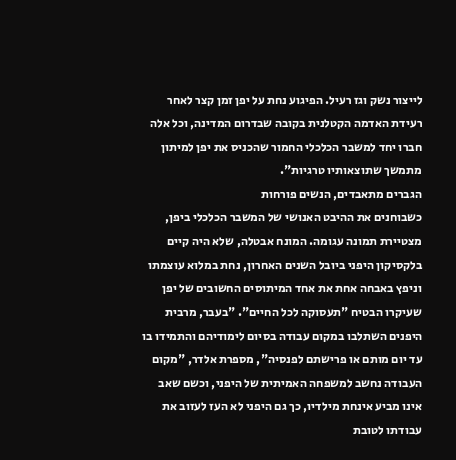לייצור נשק וגז רעיל. הפיגוע נחת על יפן זמן קצר לאחר רעידת האדמה הקטלנית בקובה שבדרום המדינה, וכל אלה חברו יחד למשבר הכלכלי החמור שהכניס את יפן למיתון מתמשך שתוצאותיו טרגיות".
הגברים מתאבדים, הנשים פורחות
כשבוחנים את ההיבט האנושי של המשבר הכלכלי ביפן, מצטיירת תמונה עגומה. המונח אבטלה, שלא היה קיים בלקסיקון היפני ביובל השנים האחרון, נחת במלוא עוצמתו וניפץ באבחה אחת את אחד המיתוסים החשובים של יפן שעיקרו הבטיח "תעסוקה לכל החיים". "בעבר, מרבית היפנים השתלבו במקום עבודה בסיום לימודיהם והתמידו בו עד יום מותם או פרישתם לפנסיה", מספרת אלדר, "מקום העבודה נחשב למשפחה האמיתית של היפני, וכשם שאב אינו מביע אינחת מילדיו, כך גם היפני לא העז לעזוב את עבודתו לטובת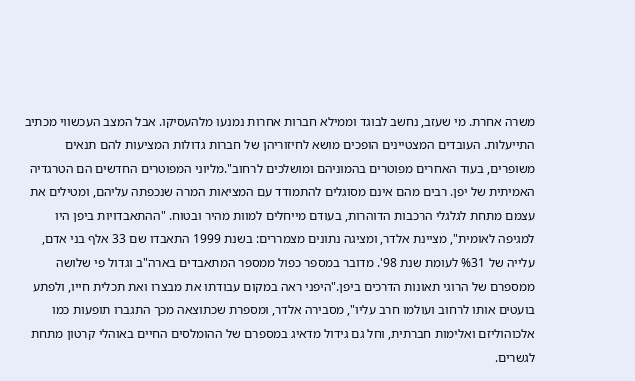משרה אחרת. מי שעזב, נחשב לבוגד וממילא חברות אחרות נמנעו מלהעסיקו. אבל המצב העכשווי מכתיב התייעלות. העובדים המצטיינים הופכים מושא לחיזוריהן של חברות גדולות המציעות להם תנאים משופרים, בעוד האחרים מפוטרים בהמוניהם ומושלכים לרחוב".מליוני המפוטרים החדשים הם הטרגדיה האמיתית של יפן. רבים מהם אינם מסוגלים להתמודד עם המציאות המרה שנכפתה עליהם, ומטילים את עצמם מתחת לגלגלי הרכבות הדוהרות, בעודם מייחלים למוות מהיר ובטוח. "ההתאבדויות ביפן היו למגיפה לאומית", מציינת אלדר, ומציגה נתונים מצמררים: בשנת 1999 התאבדו שם 33 אלף בני אדם, עלייה של %31 לעומת שנת 98'. מדובר במספר כפול ממספר המתאבדים בארה"ב וגדול פי שלושה ממספרם של הרוגי תאונות הדרכים ביפן."היפני ראה במקום עבודתו את מבצרו ואת תכלית חייו, ולפתע בועטים אותו לרחוב ועולמו חרב עליו", מסבירה אלדר, ומספרת שכתוצאה מכך התגברו תופעות כמו אלכוהוליזם ואלימות חברתית, וחל גם גידול מדאיג במספרם של ההומלסים החיים באוהלי קרטון מתחת לגשרים.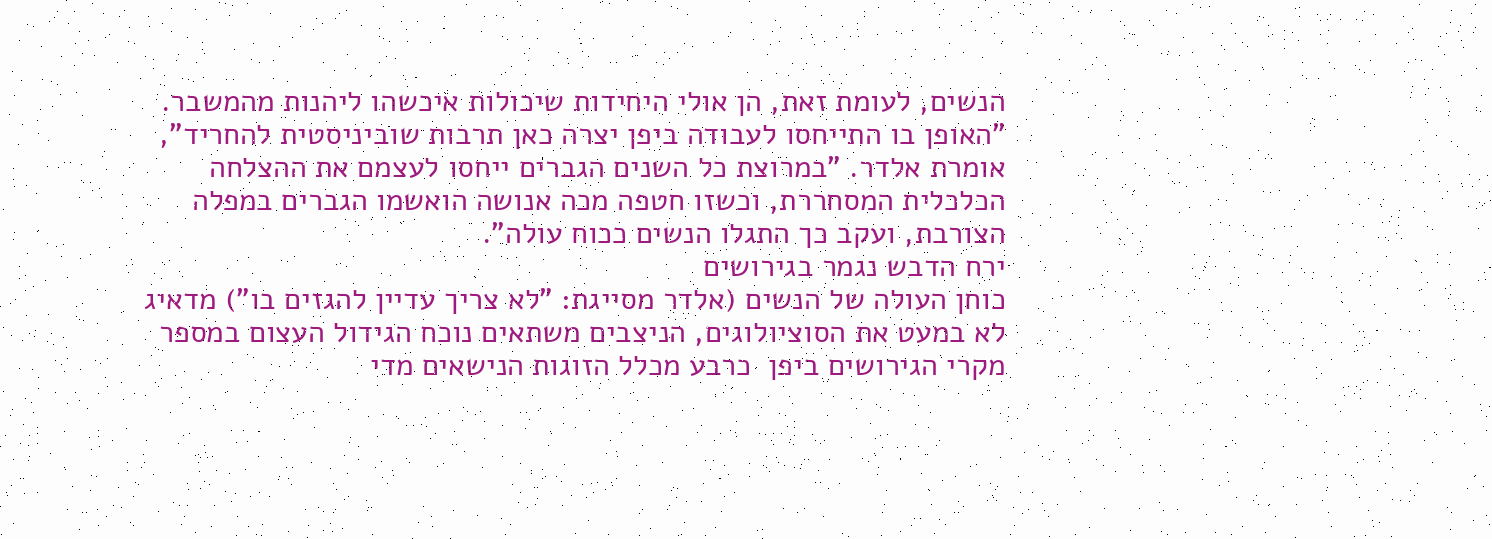הנשים, לעומת זאת, הן אולי היחידות שיכולות איכשהו ליהנות מהמשבר. "האופן בו התייחסו לעבודה ביפן יצרה כאן תרבות שוביניסטית להחריד", אומרת אלדר. "במרוצת כל השנים הגברים ייחסו לעצמם את ההצלחה הכלכלית המסחררת, וכשזו חטפה מכה אנושה הואשמו הגברים במפלה הצורבת, ועקב כך התגלו הנשים ככוח עולה".
ירח הדבש נגמר בגירושים
כוחן העולה של הנשים (אלדר מסייגת: "לא צריך עדיין להגזים בו") מדאיג לא במעט את הסוציולוגים, הניצבים משתאים נוכח הגידול העצום במספר מקרי הגירושים ביפן  כרבע מכלל הזוגות הנישאים מדי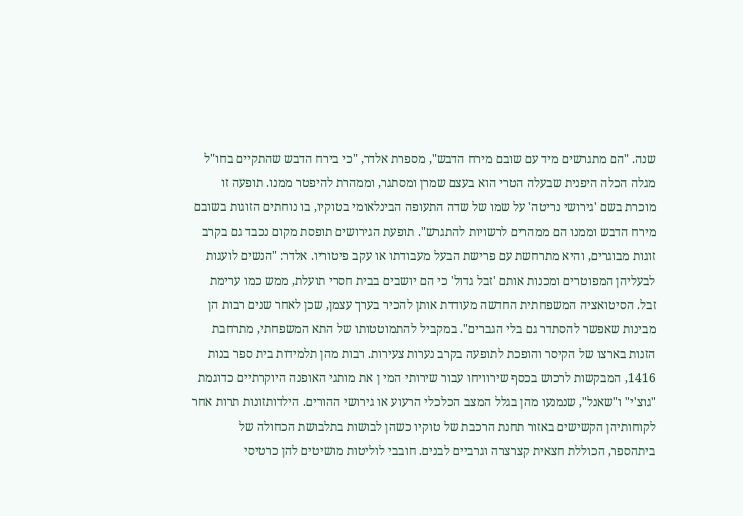שנה. "הם מתגרשים מיד עם שובם מירח הדבש", מספרת אלדר, "כי בירח הדבש שהתקיים בחו"ל מגלה הכלה היפנית שבעלה הטרי הוא בעצם שמרן ומסתגר, וממהרת להיפטר ממנו. תופעה זו מוכרת בשם 'גירושי נריטה' על שמו של שדה התעופה הבינלאומי בטוקיו, בו נוחתים הזוגות בשובם מירח הדבש וממנו הם ממהרים לרשויות להתגרש". תופעת הגירושים תופסת מקום נכבד גם בקרב זוגות מבוגרים, והיא מתרחשת עם פרישת הבעל מעבודתו או עקב פיטוריו. אלדר: "הנשים לועגות לבעליהן המפוטרים ומכנות אותם 'זבל גדול' כי הם יושבים בבית חסרי תועלת, ממש כמו ערימת זבל. הסיטואציה המשפחתית החדשה מעודדת אותן להכיר בערך עצמן, שכן לאחר שנים רבות הן מבינות שאפשר להסתדר גם בלי הגברים". במקביל להתמוטטותו של התא המשפחתי, מתרחבת הזנות בארצו של הקיסר והופכת לתופעה בקרב נערות צעירות. רבות מהן תלמידות בית ספר בנות 1416, המבקשות לרכוש בכסף שירוויחו עבור שירותי המי ן את מותגי האופנה היוקרתיים כדוגמת "גוצ'י" ו"שאנל", שנמנעו מהן בגלל המצב הכלכלי הרעוע או גירושי ההורים. הילדותזונות תרות אחר לקוחותיהן הקשישים באזור תחנת הרכבת של טוקיו כשהן לבושות בתלבושת הכחולה של ביתהספר, הכוללת חצאית קצרצרה וגרביים לבנים. חובבי לוליטות מושיטים להן כרטיסי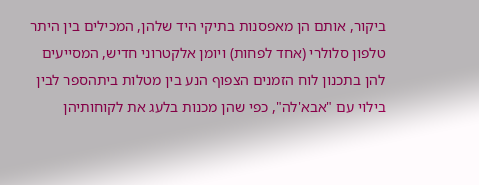ביקור, אותם הן מאפסנות בתיקי היד שלהן, המכילים בין היתר טלפון סלולרי (אחד לפחות) ויומן אלקטרוני חדיש, המסייעים להן בתכנון לוח הזמנים הצפוף הנע בין מטלות ביתהספר לבין בילוי עם "אבא'לה", כפי שהן מכנות בלעג את לקוחותיהן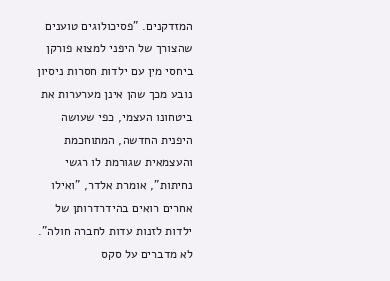המזדקנים. "פסיכולוגים טוענים שהצורך של היפני למצוא פורקן ביחסי מין עם ילדות חסרות ניסיון נובע מכך שהן אינן מערערות את ביטחונו העצמי, כפי שעושה היפנית החדשה, המתוחכמת והעצמאית שגורמת לו רגשי נחיתות", אומרת אלדר, "ואילו אחרים רואים בהידרדרותן של ילדות לזנות עדות לחברה חולה".
לא מדברים על סקס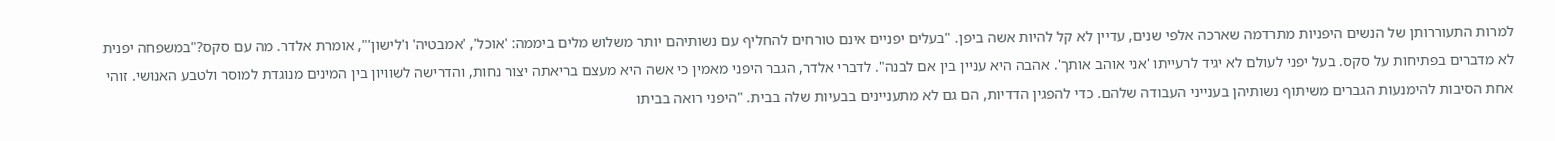למרות התעוררותן של הנשים היפניות מתרדמה שארכה אלפי שנים, עדיין לא קל להיות אשה ביפן. "בעלים יפניים אינם טורחים להחליף עם נשותיהם יותר משלוש מלים ביממה: 'אוכל', 'אמבטיה' ו'לישון'", אומרת אלדר. מה עם סקס?"במשפחה יפנית לא מדברים בפתיחות על סקס. בעל יפני לעולם לא יגיד לרעייתו 'אני אוהב אותך'. אהבה היא עניין בין אם לבנה". לדברי אלדר, הגבר היפני מאמין כי אשה היא מעצם בריאתה יצור נחות, והדרישה לשוויון בין המינים מנוגדת למוסר ולטבע האנושי. זוהי אחת הסיבות להימנעות הגברים משיתוף נשותיהן בענייני העבודה שלהם. כדי להפגין הדדיות, הם גם לא מתעניינים בבעיות שלה בבית. "היפני רואה בביתו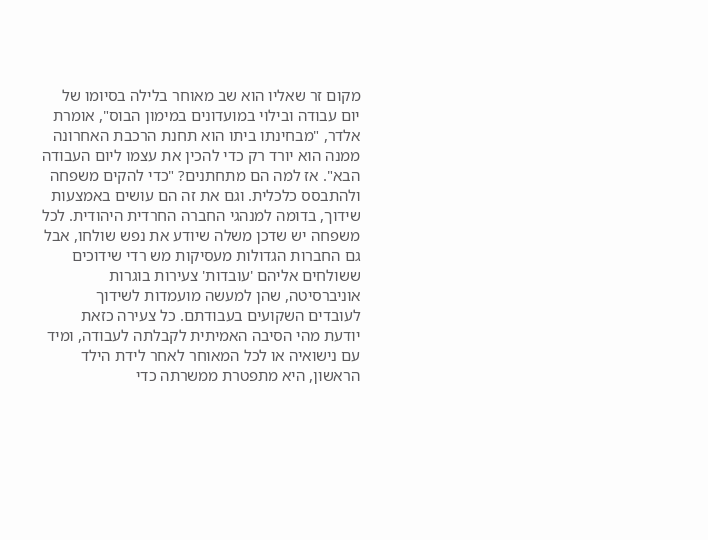מקום זר שאליו הוא שב מאוחר בלילה בסיומו של יום עבודה ובילוי במועדונים במימון הבוס", אומרת אלדר, "מבחינתו ביתו הוא תחנת הרכבת האחרונה ממנה הוא יורד רק כדי להכין את עצמו ליום העבודה הבא". אז למה הם מתחתנים? "כדי להקים משפחה ולהתבסס כלכלית. וגם את זה הם עושים באמצעות שידוך, בדומה למנהגי החברה החרדית היהודית. לכל משפחה יש שדכן משלה שיודע את נפש שולחו, אבל גם החברות הגדולות מעסיקות מש רדי שידוכים ששולחים אליהם 'עובדות' צעירות בוגרות אוניברסיטה, שהן למעשה מועמדות לשידוך לעובדים השקועים בעבודתם. כל צעירה כזאת יודעת מהי הסיבה האמיתית לקבלתה לעבודה, ומיד עם נישואיה או לכל המאוחר לאחר לידת הילד הראשון, היא מתפטרת ממשרתה כדי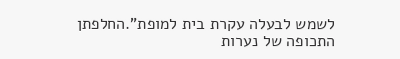לשמש לבעלה עקרת בית למופת".החלפתן התכופה של נערות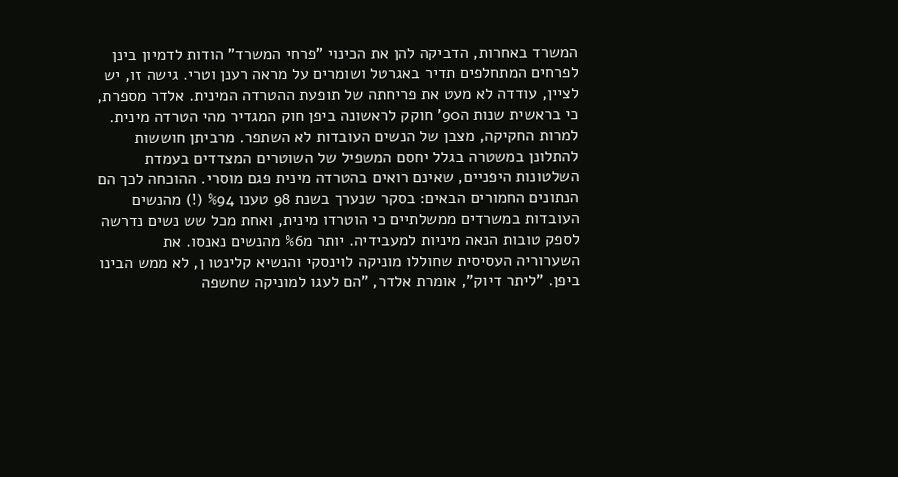המשרד באחרות, הדביקה להן את הכינוי "פרחי המשרד" הודות לדמיון בינן לפרחים המתחלפים תדיר באגרטל ושומרים על מראה רענן וטרי. גישה זו, יש לציין, עודדה לא מעט את פריחתה של תופעת ההטרדה המינית. אלדר מספרת, כי בראשית שנות ה90' חוקק לראשונה ביפן חוק המגדיר מהי הטרדה מינית. למרות החקיקה, מצבן של הנשים העובדות לא השתפר. מרביתן חוששות להתלונן במשטרה בגלל יחסם המשפיל של השוטרים המצדדים בעמדת השלטונות היפניים, שאינם רואים בהטרדה מינית פגם מוסרי. ההוכחה לכך הם הנתונים החמורים הבאים: בסקר שנערך בשנת 98 טענו %94 (!) מהנשים העובדות במשרדים ממשלתיים כי הוטרדו מינית, ואחת מכל שש נשים נדרשה לספק טובות הנאה מיניות למעבידיה. יותר מ%6 מהנשים נאנסו. את השערוריה העסיסית שחוללו מוניקה לוינסקי והנשיא קלינטו ן, לא ממש הבינו ביפן. "ליתר דיוק", אומרת אלדר, "הם לעגו למוניקה שחשפה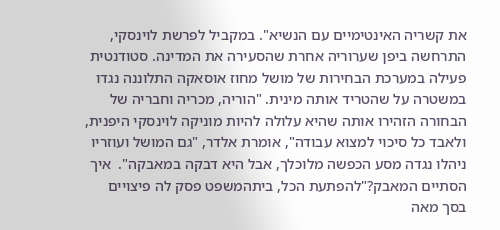את קשריה האינטימיים עם הנשיא". במקביל לפרשת לוינסקי, התרחשה ביפן שערוריה אחרת שהסעירה את המדינה. סטודנטית פעילה במערכת הבחירות של מושל מחוז אוסאקה התלוננה נגדו במשטרה על שהטריד אותה מינית. "הוריה, מכריה וחבריה של הבחורה הזהירו אותה שהיא עלולה להיות מוניקה לוינסקי היפנית, ולאבד כל סיכוי למצוא עבודה", אומרת אלדר, "גם המושל ועוזריו ניהלו נגדה מסע הכפשה מלוכלך, אבל היא דבקה במאבקה".  איך הסתיים המאבק?"להפתעת הכל, ביתהמשפט פסק לה פיצויים בסך מאה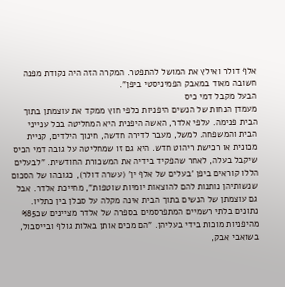אלף דולר ואילץ את המושל להתפטר. המקרה הזה היה נקודת מפנה חשובה מאוד במאבק הפמיניסטי ביפן".
הבעל מקבל דמי כיס
מעמדן הנחות של הנשים היפניות כלפי חוץ ממקד את עוצמתן בתוך הבית פנימה. עלפי אלדר, האשה היפנית היא המחליטה בכל ענייני הבית והמשפחה. למשל, מעבר לדירה חדשה, חינוך הילדים, קניית מכונית או רכישת ריהוט חדש. היא גם זו שמחליטה על גובה דמי הכיס שיקבל בעלה, לאחר שהפקיד בידיה את המשכורת החודשית. "לבעלים הללו קוראים ביפן 'בעלים של אלף ין' (עשרה דולר), כגובהו של הסכום שנשותיהן נותנות להם להוצאות יומיות שוטפות", מחייכת אלדר. אבל גם עוצמתן של הנשים בתוך הבית אינה מקלה על סבלן בין כתליו. נתונים בלתי רשמיים המתפרסמים בספרה של אלדר מציינים שכ%85 מהיפניות מוכות בידי בעליהן. "הם מכים אותן באלות גולף ובייסבול, בשואבי אבק,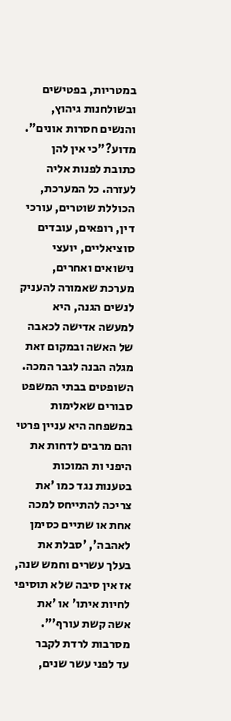במטריות, בפטישים ובשולחנות גיהוץ, והנשים חסרות אונים".  מדוע?"כי אין להן כתובת לפנות אליה לעזרה. כל המערכת, הכוללת שוטרים, עורכי דין, רופאים, עובדים סוציאליים, יועצי נישואים ואחרים, מערכת שאמורה להעניק לנשים הגנה, היא למעשה אדישה לכאבה של האשה ובמקום זאת מגלה הבנה לגבר המכה. השופטים בבתי המשפט סבורים שאלימות במשפחה היא עניין פרטי והם מרבים לדחות את היפני ות המוכות בטענות נגד כמו 'את צריכה להתייחס למכה אחת או שתיים כסימן לאהבה', 'סבלת את בעלך עשרים וחמש שנה, אז אין סיבה שלא תוסיפי לחיות איתו' או 'את אשה קשת עורף'".
מסרבות לרדת לקבר
עד לפני עשר שנים,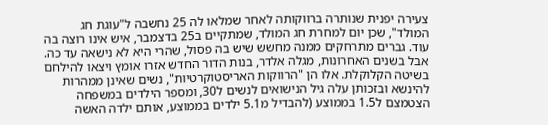צעירה יפנית שנותרה ברווקותה לאחר שמלאו לה 25 נחשבה ל"עוגת חג המולד", שכן יום למחרת חג המולד, שמתקיים ב25 בדצמבר, איש אינו רוצה בה עוד. גברים מתרחקים ממנה מחשש שיש בה פסול, שהרי היא לא נישאה עד כה. אבל בשנים האחרונות, מגלה אלדר, בנות הדור החדש אזרו אומץ ויצאו להילחם בשיטה הקלוקלת. אלו הן "הרווקות האריסטוקרטיות", נשים שאינן ממהרות להינשא ובזכותן עלה גיל הנישואים לנשים ל30, ומספר הילדים במשפחה הצטמצם ל1.5 בממוצע (להבדיל מ5.1 ילדים בממוצע, אותם ילדה האשה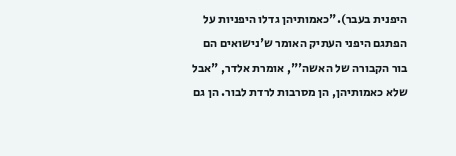היפנית בעבר)."כאמותיהן גדלו היפניות על הפתגם היפני העתיק האומר ש'נישואים הם בור הקבורה של האשה'", אומרת אלדר, "אבל שלא כאמותיהן, הן מסרבות לרדת לבור. הן גם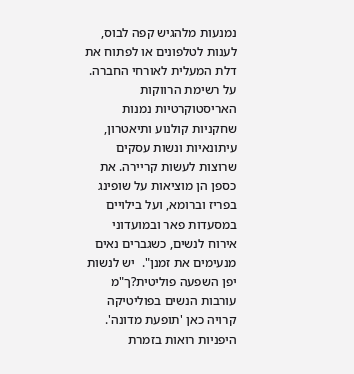נמנעות מלהגיש קפה לבוס, לענות לטלפונים או לפתוח את דלת המעלית לאורחי החברה. על רשימת הרווקות האריסטוקרטיות נמנות שחקניות קולנוע ותיאטרון, עיתונאיות ונשות עסקים שרוצות לעשות קריירה. את כספן הן מוציאות על שופינג בפריז וברומא, ועל בילויים במסעדות פאר ובמועדוני אירוח לנשים, כשגברים נאים מנעימים את זמנן".  יש לנשות יפן השפעה פוליטית?ך"מ עורבות הנשים בפוליטיקה קרויה כאן 'תופעת מדונה'. היפניות רואות בזמרת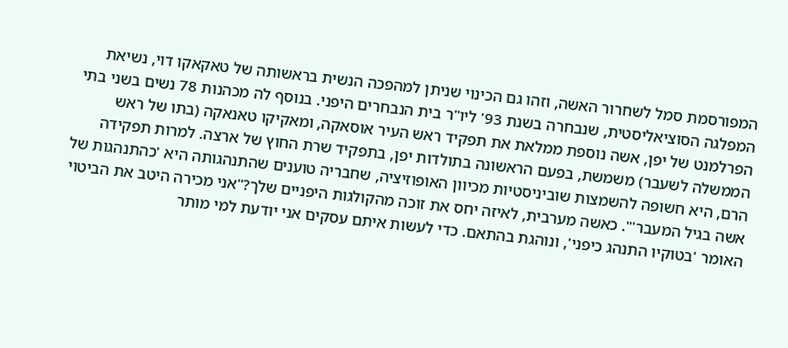המפורסמת סמל לשחרור האשה, וזהו גם הכינוי שניתן למהפכה הנשית בראשותה של טאקאקו דוי, נשיאת המפלגה הסוציאליסטית, שנבחרה בשנת 93' ליו"ר בית הנבחרים היפני. בנוסף לה מכהנות 78 נשים בשני בתי הפרלמנט של יפן, אשה נוספת ממלאת את תפקיד ראש העיר אוסאקה, ומאקיקו טאנאקה (בתו של ראש הממשלה לשעבר) משמשת, בפעם הראשונה בתולדות יפן, בתפקיד שרת החוץ של ארצה. למרות תפקידה הרם, היא חשופה להשמצות שוביניסטיות מכיוון האופוזיציה, שחבריה טוענים שהתנהגותה היא 'כהתנהגות של אשה בגיל המעבר'". כאשה מערבית, לאיזה יחס את זוכה מהקולגות היפניים שלך?"אני מכירה היטב את הביטוי האומר 'בטוקיו התנהג כיפני', ונוהגת בהתאם. כדי לעשות איתם עסקים אני יודעת למי מותר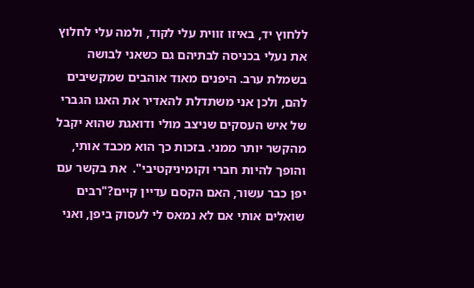ללחוץ יד, באיזו זווית עלי לקוד, ולמה עלי לחלוץ את נעלי בכניסה לבתיהם גם כשאני לבושה בשמלת ערב. היפנים מאוד אוהבים שמקשיבים להם, ולכן אני משתדלת להאדיר את האגו הגברי של איש העסקים שניצב מולי ודואגת שהוא יקבל מהקשר יותר ממני. בזכות כך הוא מכבד אותי, והופך להיות חברי וקומיניקטיבי".  את בקשר עם יפן כבר עשור, האם הקסם עדיין קיים?"רבים שואלים אותי אם לא נמאס לי לעסוק ביפן, ואני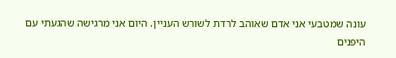עונה שמטבעי אני אדם שאוהב לרדת לשורש העניין. היום אני מרגישה שהגעתי עם היפנים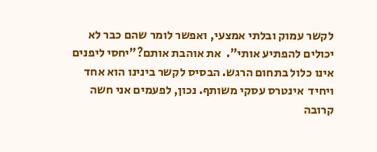לקשר עמוק ובלתי אמצעי, ואפשר לומר שהם כבר לא יכולים להפתיע אותי".  את אוהבת אותם?"יחסי ליפנים אינו כלול בתחום הרגש. הבסיס לקשר בינינו הוא אחד ויחיד  אינטרס עסקי משותף. נכון, לפעמים אני חשה קרובה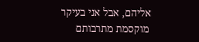אליהם, אבל אני בעיקר מוקסמת מתרבותם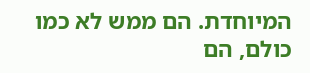המיוחדת. הם ממש לא כמו כולם, הם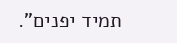תמיד יפנים".